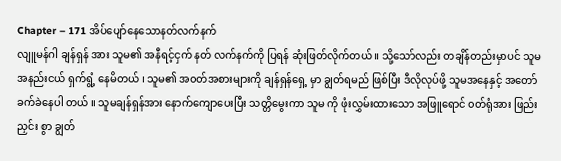Chapter – 171 အိပ်ပျော်နေသောနတ်လက်နက်
လျူမန်ဂါ ချန်ရှန် အား သူမ၏ အနီရင့်ငှက် နတ် လက်နက်ကို ပြရန် ဆုံးဖြတ်လိုက်တယ် ။ သို့သော်လည်း တချိန်တည်းမှာပင် သူမ အနည်းငယ် ရှက်ရွံ့ နေမိတယ် ၊ သူမ၏ အ၀တ်အစားများကို ချန်ရှန်ရှေ့ မှာ ချွတ်ရမည် ဖြစ်ပြီး ဒီလိုလုပ်ဖို့ သူမအနေနှင့် အတော်ခက်ခဲနေပါ တယ် ။ သူမချန်ရှန်အား နောက်ကျောပေးပြီး သတ္တိမွေးကာ သူမ ကို ဖုံးလွှမ်းထားသော အဖြူရောင် ၀တ်ရုံအား ဖြည်းညှင်း စွာ ချွတ်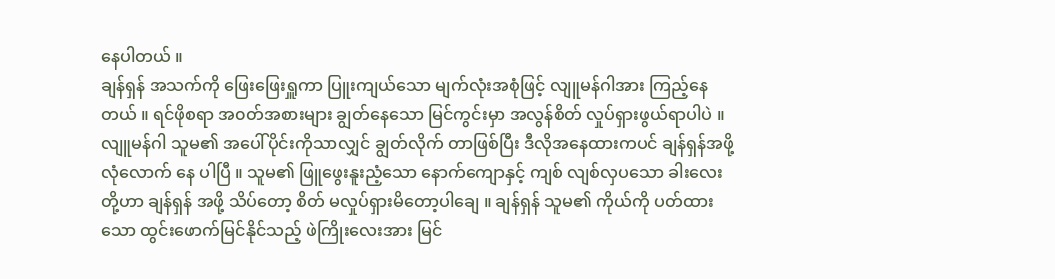နေပါတယ် ။
ချန်ရှန် အသက်ကို ဖြေးဖြေးရှူကာ ပြူးကျယ်သော မျက်လုံးအစုံဖြင့် လျူမန်ဂါအား ကြည့်နေတယ် ။ ရင်ဖိုစရာ အ၀တ်အစားများ ချွတ်နေသော မြင်ကွင်းမှာ အလွန်စိတ် လှုပ်ရှားဖွယ်ရာပါပဲ ။
လျူမန်ဂါ သူမ၏ အပေါ်ပိုင်းကိုသာလျှင် ချွတ်လိုက် တာဖြစ်ပြီး ဒီလိုအနေထားကပင် ချန်ရှန်အဖို့ လုံလောက် နေ ပါပြီ ။ သူမ၏ ဖြူဖွေးနူးညံ့သော နောက်ကျောနှင့် ကျစ် လျစ်လှပသော ခါးလေးတို့ဟာ ချန်ရှန် အဖို့ သိပ်တော့ စိတ် မလှုပ်ရှားမိတော့ပါချေ ။ ချန်ရှန် သူမ၏ ကိုယ်ကို ပတ်ထား သော ထွင်းဖောက်မြင်နိုင်သည့် ဖဲကြိုးလေးအား မြင်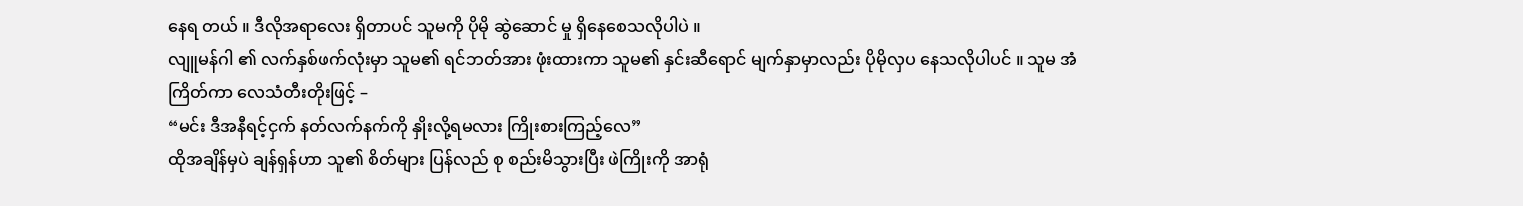နေရ တယ် ။ ဒီလိုအရာလေး ရှိတာပင် သူမကို ပိုမို ဆွဲဆောင် မှု ရှိနေစေသလိုပါပဲ ။
လျူမန်ဂါ ၏ လက်နှစ်ဖက်လုံးမှာ သူမ၏ ရင်ဘတ်အား ဖုံးထားကာ သူမ၏ နှင်းဆီရောင် မျက်နှာမှာလည်း ပိုမိုလှပ နေသလိုပါပင် ။ သူမ အံကြိတ်ကာ လေသံတီးတိုးဖြင့် –
“မင်း ဒီအနီရင့်ငှက် နတ်လက်နက်ကို နှိုးလို့ရမလား ကြိုးစားကြည့်လေ”
ထိုအချိန်မှပဲ ချန်ရှန်ဟာ သူ၏ စိတ်များ ပြန်လည် စု စည်းမိသွားပြီး ဖဲကြိုးကို အာရုံ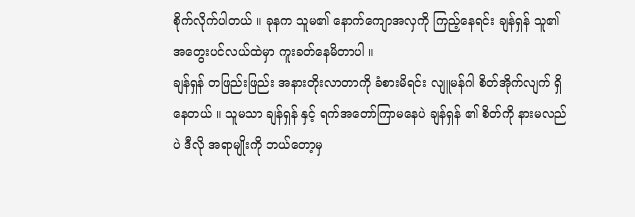စိုက်လိုက်ပါတယ် ။ ခုနက သူမ၏ နောက်ကျောအလှကို ကြည့်နေရင်း ချန်ရှန် သူ၏ အတွေးပင်လယ်ထဲမှာ ကူးခတ်နေမိတာပါ ။
ချန်ရှန် တဖြည်းဖြည်း အနားတိုးလာတာကို ခံစားမိရင်း လျူမန်ဂါ စိတ်အိုက်လျက် ရှိနေတယ် ။ သူမသာ ချန်ရှန် နှင့် ရက်အတော်ကြာမနေပဲ ချန်ရှန် ၏ စိတ်ကို နားမလည် ပဲ ဒီလို အရာမျိုးကို ဘယ်တော့မှ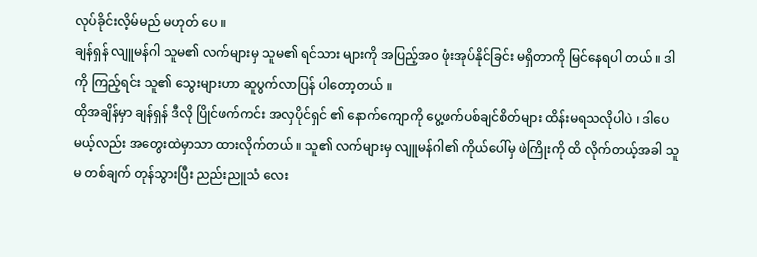လုပ်ခိုင်းလိ့မ်မည် မဟုတ် ပေ ။
ချန်ရှန် လျူမန်ဂါ သူမ၏ လက်များမှ သူမ၏ ရင်သား များကို အပြည့်အ၀ ဖုံးအုပ်နိုင်ခြင်း မရှိတာကို မြင်နေရပါ တယ် ။ ဒါကို ကြည့်ရင်း သူ၏ သွေးများဟာ ဆူပွက်လာပြန် ပါတော့တယ် ။
ထိုအချိန်မှာ ချန်ရှန် ဒီလို ပြိုင်ဖက်ကင်း အလှပိုင်ရှင် ၏ နောက်ကျောကို ပွေ့ဖက်ပစ်ချင်စိတ်များ ထိန်းမရသလိုပါပဲ ၊ ဒါပေမယ့်လည်း အတွေးထဲမှာသာ ထားလိုက်တယ် ။ သူ၏ လက်များမှ လျူမန်ဂါ၏ ကိုယ်ပေါ်မှ ဖဲကြိုးကို ထိ လိုက်တယ့်အခါ သူမ တစ်ချက် တုန်သွားပြီး ညည်းညူသံ လေး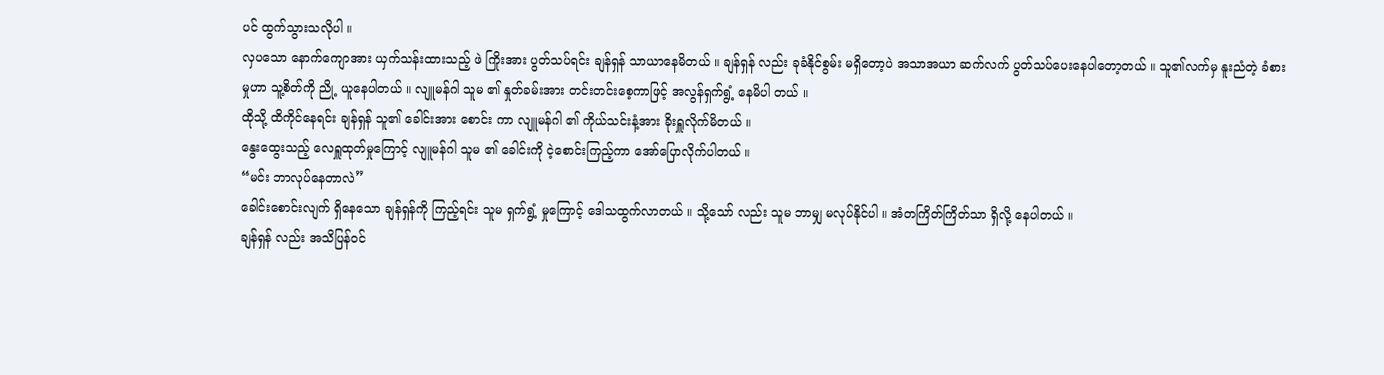ပင် ထွက်သွားသလိုပါ ။
လှပသော နောက်ကျောအား ယှက်သန်းထားသည့် ဖဲ ကြိုးအား ပွတ်သပ်ရင်း ချန်ရှန် သာယာနေမိတယ် ။ ချန်ရှန် လည်း ခုခံနိုင်စွမ်း မရှိတော့ပဲ အသာအယာ ဆက်လက် ပွတ်သပ်ပေးနေပါတော့တယ် ။ သူ၏လက်မှ နူးညံတဲ့ ခံစား မှုဟာ သူ့စိတ်ကို ညို့ ယူနေပါတယ် ။ လျူမန်ဂါ သူမ ၏ နှုတ်ခမ်းအား တင်းတင်းစေ့ကာဖြင့် အလွန်ရှက်ရွံ့ နေမိပါ တယ် ။
ထိုသို့ ထိကိုင်နေရင်း ချန်ရှန် သူ၏ ခေါင်းအား စောင်း ကာ လျူမန်ဂါ ၏ ကိုယ်သင်းနံ့အား ခိုးရှူလိုက်မိတယ် ။
နွေးထွေးသည့် လေရှူထုတ်မှုကြောင့် လျူမန်ဂါ သူမ ၏ ခေါင်းကို ငဲ့စောင်းကြည့်ကာ အော်ပြောလိုက်ပါတယ် ။
“မင်း ဘာလုပ်နေတာလဲ”
ခေါင်းစောင်းလျက် ရှိနေသော ချန်ရှန်ကို ကြည့်ရင်း သူမ ရှက်ရွံ့ မှုကြောင့် ဒေါသထွက်လာတယ် ။ သို့သော် လည်း သူမ ဘာမျှ မလုပ်နိုင်ပါ ။ အံတကြိတ်ကြိတ်သာ ရှိလို့ နေပါတယ် ။
ချန်ရှန် လည်း အသိပြန်ဝင်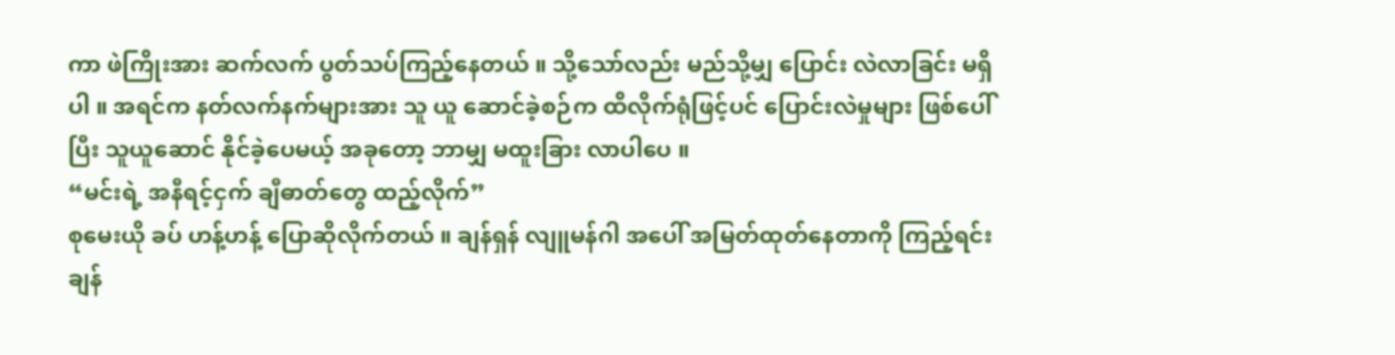ကာ ဖဲကြိုးအား ဆက်လက် ပွတ်သပ်ကြည့်နေတယ် ။ သို့သော်လည်း မည်သို့မျှ ပြောင်း လဲလာခြင်း မရှိပါ ။ အရင်က နတ်လက်နက်များအား သူ ယူ ဆောင်ခဲ့စဉ်က ထိလိုက်ရုံဖြင့်ပင် ပြောင်းလဲမှုများ ဖြစ်ပေါ် ပြီး သူယူဆောင် နိုင်ခဲ့ပေမယ့် အခုတော့ ဘာမျှ မထူးခြား လာပါပေ ။
“မင်းရဲ့ အနီရင့်ငှက် ချီဓာတ်တွေ ထည့်လိုက်”
စုမေးယို ခပ် ဟန့်ဟန့် ပြောဆိုလိုက်တယ် ။ ချန်ရှန် လျူမန်ဂါ အပေါ် အမြတ်ထုတ်နေတာကို ကြည့်ရင်း ချန်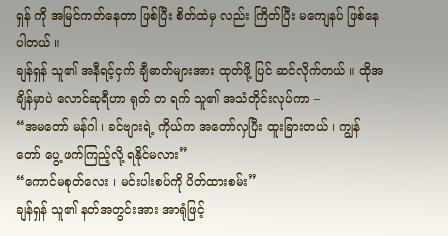ရှန် ကို အမြင်ကတ်နေတာ ဖြစ်ပြီး စိတ်ထဲမှ လည်း ကြိတ်ပြီး မကျေနပ် ဖြစ်နေပါတယ် ။
ချန်ရှန် သူ၏ အနီရင့်ငှက် ချီဓာတ်များအား ထုတ်ဖို့ ပြင် ဆင်လိုက်တယ် ။ ထိုအချိန်မှာပဲ လောင်ဆုရီဟာ ရုတ် တ ရက် သူ၏ အသံတိုင်းလုပ်ကာ –
“အမတော် မန်ဂါ ၊ ခင်ဗျားရဲ့ ကိုယ်က အတော်လှပြီး ထူးခြားတယ် ၊ ကျွန်တော် ပွေ့ ဖက်ကြည့်လို့ ရနိုင်မလား”
“ကောင်မစုတ်လေး ၊ မင်းပါးစပ်ကို ပိတ်ထားစမ်း”
ချန်ရှန် သူ၏ နတ်အတွင်းအား အာရုံဖြင့်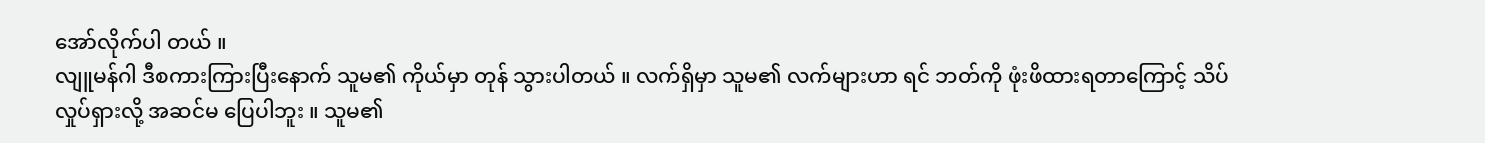အော်လိုက်ပါ တယ် ။
လျူမန်ဂါ ဒီစကားကြားပြီးနောက် သူမ၏ ကိုယ်မှာ တုန် သွားပါတယ် ။ လက်ရှိမှာ သူမ၏ လက်များဟာ ရင် ဘတ်ကို ဖုံးဖိထားရတာကြောင့် သိပ်လှုပ်ရှားလို့ အဆင်မ ပြေပါဘူး ။ သူမ၏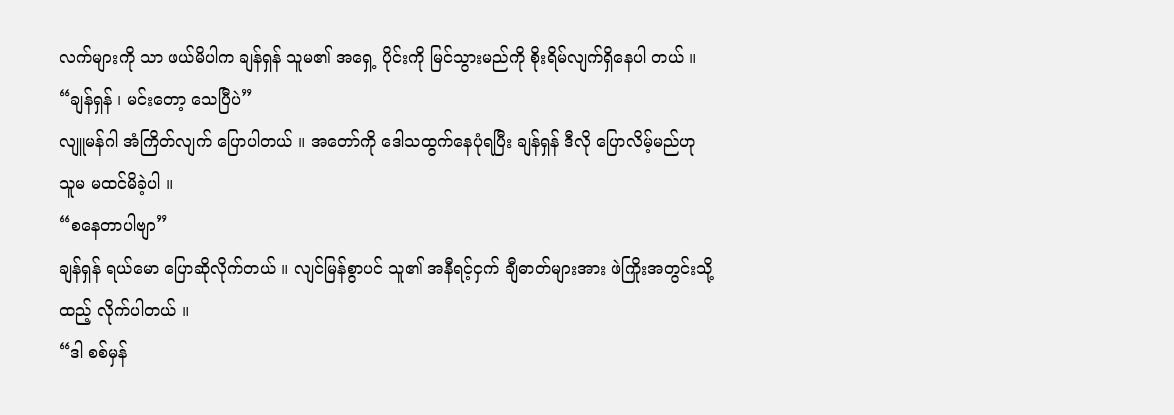လက်များကို သာ ဖယ်မိပါက ချန်ရှန် သူမ၏ အရှေ့ ပိုင်းကို မြင်သွားမည်ကို စိုးရိမ်လျက်ရှိနေပါ တယ် ။
“ချန်ရှန် ၊ မင်းတော့ သေပြီပဲ”
လျူမန်ဂါ အံကြိတ်လျက် ပြောပါတယ် ။ အတော်ကို ဒေါသထွက်နေပုံရပြီး ချန်ရှန် ဒီလို ပြောလိမ့်မည်ဟု သူမ မထင်မိခဲ့ပါ ။
“စနေတာပါဗျာ”
ချန်ရှန် ရယ်မော ပြောဆိုလိုက်တယ် ။ လျင်မြန်စွာပင် သူ၏ အနီရင့်ငှက် ချီဓာတ်များအား ဖဲကြိုးအတွင်းသို့ ထည့် လိုက်ပါတယ် ။
“ဒါ စစ်မှန်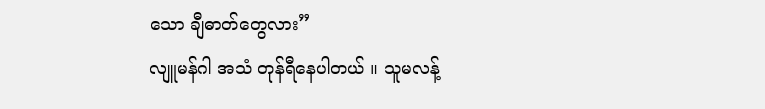သော ချီဓာတ်တွေလား”
လျူမန်ဂါ အသံ တုန်ရီနေပါတယ် ။ သူမလန့်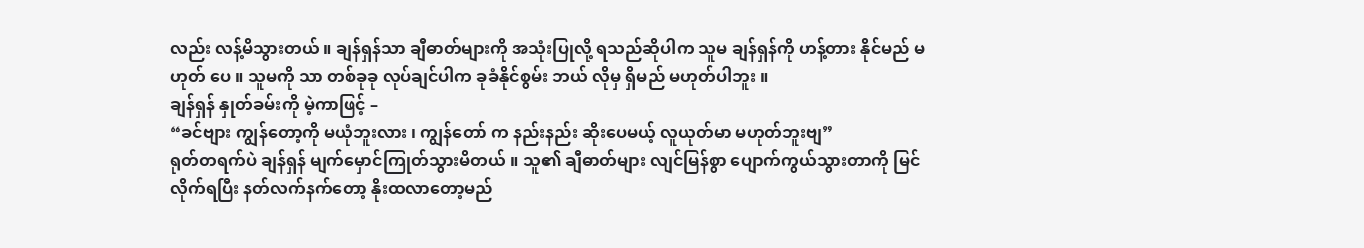လည်း လန့်မိသွားတယ် ။ ချန်ရှန်သာ ချီဓာတ်များကို အသုံးပြုလို့ ရသည်ဆိုပါက သူမ ချန်ရှန်ကို ဟန့်တား နိုင်မည် မဟုတ် ပေ ။ သူမကို သာ တစ်ခုခု လုပ်ချင်ပါက ခုခံနိုင်စွမ်း ဘယ် လိုမှ ရှိမည် မဟုတ်ပါဘူး ။
ချန်ရှန် နှုတ်ခမ်းကို မဲ့ကာဖြင့် –
“ခင်ဗျား ကျွန်တော့ကို မယုံဘူးလား ၊ ကျွန်တော် က နည်းနည်း ဆိုးပေမယ့် လူယုတ်မာ မဟုတ်ဘူးဗျ”
ရုတ်တရက်ပဲ ချန်ရှန် မျက်မှောင်ကြုတ်သွားမိတယ် ။ သူ၏ ချီဓာတ်များ လျင်မြန်စွာ ပျောက်ကွယ်သွားတာကို မြင်လိုက်ရပြီး နတ်လက်နက်တော့ နိုးထလာတော့မည်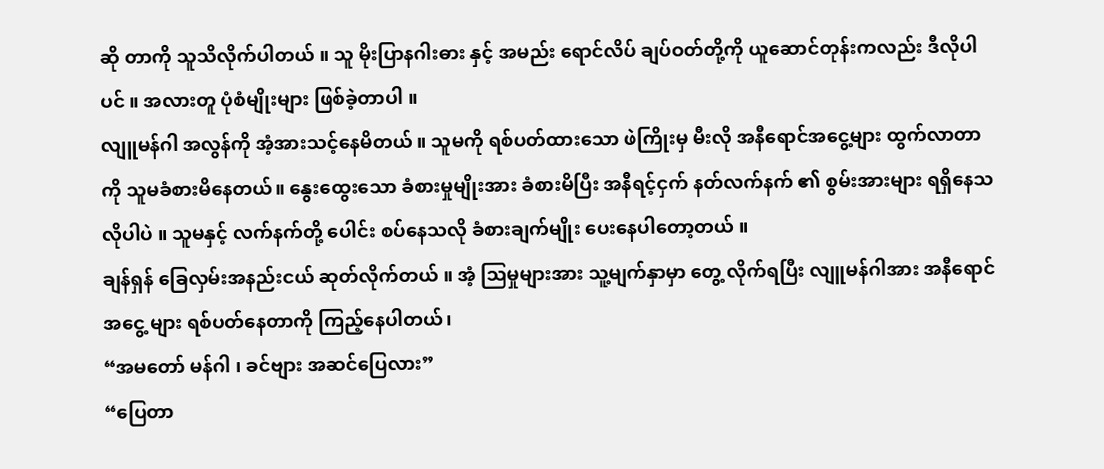ဆို တာကို သူသိလိုက်ပါတယ် ။ သူ မိုးပြာနဂါးဓား နှင့် အမည်း ရောင်လိပ် ချပ်ဝတ်တို့ကို ယူဆောင်တုန်းကလည်း ဒီလိုပါ ပင် ။ အလားတူ ပုံစံမျိုးများ ဖြစ်ခဲ့တာပါ ။
လျူမန်ဂါ အလွန်ကို အံ့အားသင့်နေမိတယ် ။ သူမကို ရစ်ပတ်ထားသော ဖဲကြိုးမှ မီးလို အနီရောင်အငွေ့များ ထွက်လာတာကို သူမခံစားမိနေတယ်။ နွေးထွေးသော ခံစားမှုမျိုးအား ခံစားမိပြီး အနီရင့်ငှက် နတ်လက်နက် ၏ စွမ်းအားများ ရရှိနေသလိုပါပဲ ။ သူမနှင့် လက်နက်တို့ ပေါင်း စပ်နေသလို ခံစားချက်မျိုး ပေးနေပါတော့တယ် ။
ချန်ရှန် ခြေလှမ်းအနည်းငယ် ဆုတ်လိုက်တယ် ။ အံ့ သြမှုများအား သူ့မျက်နှာမှာ တွေ့ လိုက်ရပြီး လျူမန်ဂါအား အနီရောင် အငွေ့ များ ရစ်ပတ်နေတာကို ကြည့်နေပါတယ်၊
“အမတော် မန်ဂါ ၊ ခင်ဗျား အဆင်ပြေလား”
“ပြေတာ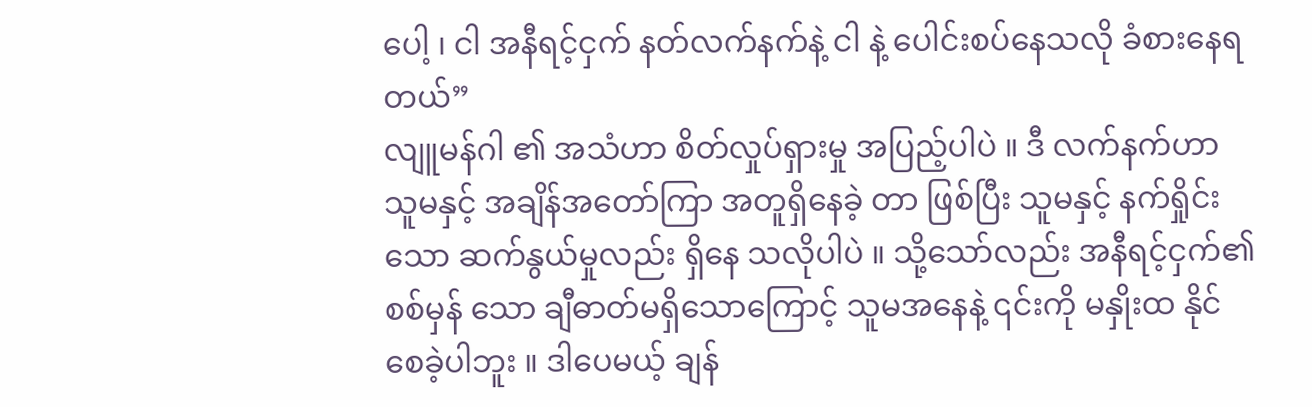ပေါ့ ၊ ငါ အနီရင့်ငှက် နတ်လက်နက်နဲ့ ငါ နဲ့ ပေါင်းစပ်နေသလို ခံစားနေရတယ်”
လျူမန်ဂါ ၏ အသံဟာ စိတ်လှုပ်ရှားမှု အပြည့်ပါပဲ ။ ဒီ လက်နက်ဟာ သူမနှင့် အချိန်အတော်ကြာ အတူရှိနေခဲ့ တာ ဖြစ်ပြီး သူမနှင့် နက်ရှိုင်းသော ဆက်နွယ်မှုလည်း ရှိနေ သလိုပါပဲ ။ သို့သော်လည်း အနီရင့်ငှက်၏ စစ်မှန် သော ချီဓာတ်မရှိသောကြောင့် သူမအနေနဲ့ ၎င်းကို မနှိုးထ နိုင်စေခဲ့ပါဘူး ။ ဒါပေမယ့် ချန်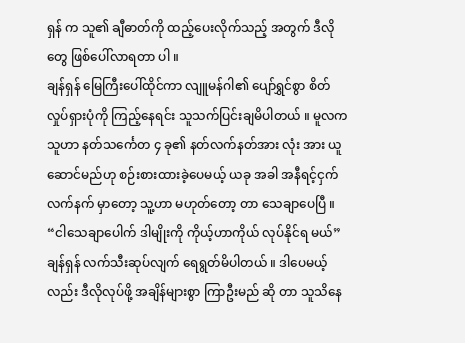ရှန် က သူ၏ ချီဓာတ်ကို ထည့်ပေးလိုက်သည့် အတွက် ဒီလိုတွေ ဖြစ်ပေါ်လာရတာ ပါ ။
ချန်ရှန် မြေကြီးပေါ်ထိုင်ကာ လျူမန်ဂါ၏ ပျော်ရွှင်စွာ စိတ်လှုပ်ရှားပုံကို ကြည့်နေရင်း သူသက်ပြင်းချမိပါတယ် ။ မူလက သူဟာ နတ်သင်္ကေတ ၄ ခု၏ နတ်လက်နတ်အား လုံး အား ယူဆောင်မည်ဟု စဉ်းစားထားခဲ့ပေမယ့် ယခု အခါ အနီရင့်ငှက်လက်နက် မှာတော့ သူ့ဟာ မဟုတ်တော့ တာ သေချာပေပြီ ။
“ငါသေချာပေါက် ဒါမျိုးကို ကိုယ့်ဟာကိုယ် လုပ်နိုင်ရ မယ်”
ချန်ရှန် လက်သီးဆုပ်လျက် ရေရွတ်မိပါတယ် ။ ဒါပေမယ့်လည်း ဒီလိုလုပ်ဖို့ အချိန်များစွာ ကြာဦးမည် ဆို တာ သူသိနေ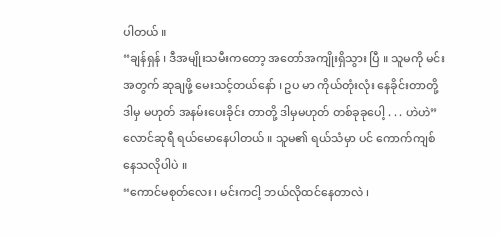ပါတယ် ။
“ချန်ရှန် ၊ ဒီအမျိုးသမီးကတော့ အတော်အကျိုးရှိသွား ပြီ ။ သူမကို မင်းအတွက် ဆုချဖို့ မေးသင့်တယ်နော် ၊ ဥပ မာ ကိုယ်တုံးလုံး နေခိုင်းတာတို့ ဒါမှ မဟုတ် အနမ်းပေးခိုင်း တာတို့ ဒါမှမဟုတ် တစ်ခုခုပေါ့ . . . ဟဲဟဲ”
လောင်ဆုရီ ရယ်မောနေပါတယ် ။ သူမ၏ ရယ်သံမှာ ပင် ကောက်ကျစ်နေသလိုပါပဲ ။
“ကောင်မစုတ်လေး ၊ မင်းကငါ့ ဘယ်လိုထင်နေတာလဲ ၊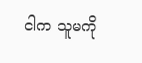ငါက သူမကို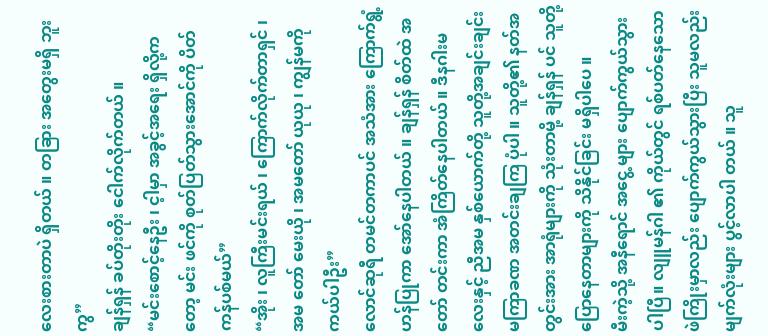လေးစားတာပဲ ရှိတယ် ။ တခြား အတွေးမရှိ ဘူးကွ”
ချန်ရှန် ခပ်တိုးတိုး ငေါက်လိုက်တယ် ။
“မင်းစောင့်နေဦး ၊ င့ါမှာ အခွင့်အရေး ရှိလို့ကတော့ မင်း ဖင်ကို စုတ်ပြတ်သွားအောင်ကို ပိတ်ကန်ပစ်မယ်”
“အိုး ၊ လူကြီးမင်းရယ် ၊ ကြောက်လိုက်တာရှင် ၊ အမ တော် မေးယို ၊ အမတော် ယုယု ၊ ကျွန်မကို ကယ်ပါဦး”
လောင်ဆုရီ တမင်တကာပင် အသံအား ကြောက်ရွံ့ ဟန်ပြုကာ အော်နေပါတယ် ။ ချန်ရှန် စိတ်ထဲ အတော် တင်းကာ အံကြိတ်နေပါတယ် ။ ဒီနဂါးမလေးနှင့် ညီအမ နှစ်ယောက်တို့ သူတို့အချင်းချင်း မကြာခဏ အတင်းချကြ ပုံပါ ။ သူတို့၏ နတ်အတွင်းအား အာရုံများကို သုံးတာမို့ ချန်ရှန် ပင် သူတို့ပြောနေတာများကို သိနိုင်ခြင်း မရှိပါပေ ။
မီးကဲ့သို့ အနီရောင် အငွေ့ များ ပျောက်ကွယ်သွားပါပြီ။ လျူမန်ဂါ ၏ ကိုယ်တွင် ရစ်ပတ်နေသော ဖဲကြိုးမှာလည်း ပျောက်ကွယ်သွားပြီး သူမလည်း မျက်လုံးများ ပွင့်လာပါ တယ် ။ သူ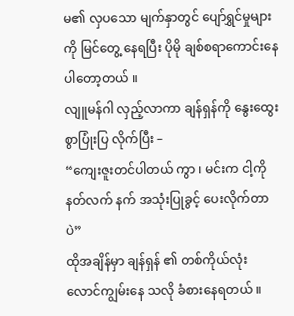မ၏ လှပသော မျက်နှာတွင် ပျော်ရွှင်မှုများကို မြင်တွေ့ နေရပြီး ပိုမို ချစ်စရာကောင်းနေပါတော့တယ် ။
လျူမန်ဂါ လှည့်လာကာ ချန်ရှန်ကို နွေးထွေးစွာပြုံးပြ လိုက်ပြီး –
“ကျေးဇူးတင်ပါတယ် ကွာ ၊ မင်းက ငါ့ကို နတ်လက် နက် အသုံးပြုခွင့် ပေးလိုက်တာပဲ”
ထိုအချိန်မှာ ချန်ရှန် ၏ တစ်ကိုယ်လုံး လောင်ကျွမ်းနေ သလို ခံစားနေရတယ် ။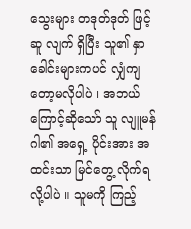သွေးများ တဒုတ်ဒုတ် ဖြင့် ဆူ လျက် ရှိပြီး သူ၏ နှာခေါင်းများကပင် လျှံကျတော့မလိုပါပဲ ၊ အဘယ်ကြောင့်ဆိုသော် သူ လျူမန်ဂါ၏ အရှေ့ ပိုင်းအား အထင်းသာ မြင်တွေ့ လိုက်ရလို့ပါပဲ ။ သူမကို ကြည့်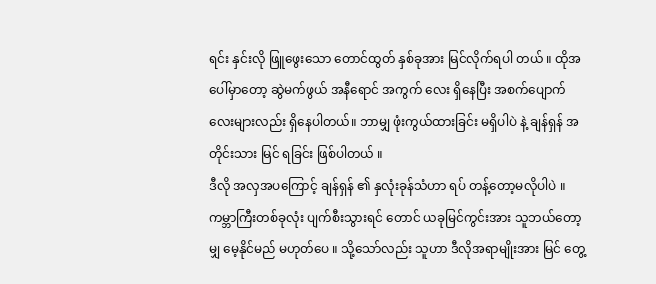ရင်း နှင်းလို ဖြူဖွေးသော တောင်ထွတ် နှစ်ခုအား မြင်လိုက်ရပါ တယ် ။ ထိုအပေါ်မှာတော့ ဆွဲမက်ဖွယ် အနီရောင် အကွက် လေး ရှိနေပြီး အစက်ပျောက်လေးများလည်း ရှိနေပါတယ်။ ဘာမျှ ဖုံးကွယ်ထားခြင်း မရှိပါပဲ နဲ့ ချန်ရှန် အတိုင်းသား မြင် ရခြင်း ဖြစ်ပါတယ် ။
ဒီလို အလှအပကြောင့် ချန်ရှန် ၏ နှလုံးခုန်သံဟာ ရပ် တန့်တော့မလိုပါပဲ ။ ကမ္ဘာကြီးတစ်ခုလုံး ပျက်စီးသွားရင် တောင် ယခုမြင်ကွင်းအား သူဘယ်တော့မျှ မေ့နိုင်မည် မဟုတ်ပေ ။ သို့သော်လည်း သူဟာ ဒီလိုအရာမျိုးအား မြင် တွေ့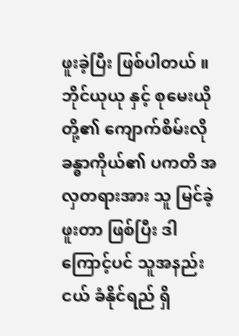ဖူးခဲ့ပြီး ဖြစ်ပါတယ် ။ ဘိုင်ယုယု နှင့် စုမေးယို တို့၏ ကျောက်စိမ်းလို ခန္ဓာကိုယ်၏ ပကတိ အလှတရားအား သူ မြင်ခဲ့ဖူးတာ ဖြစ်ပြီး ဒါကြောင့်ပင် သူအနည်းငယ် ခံနိုင်ရည် ရှိ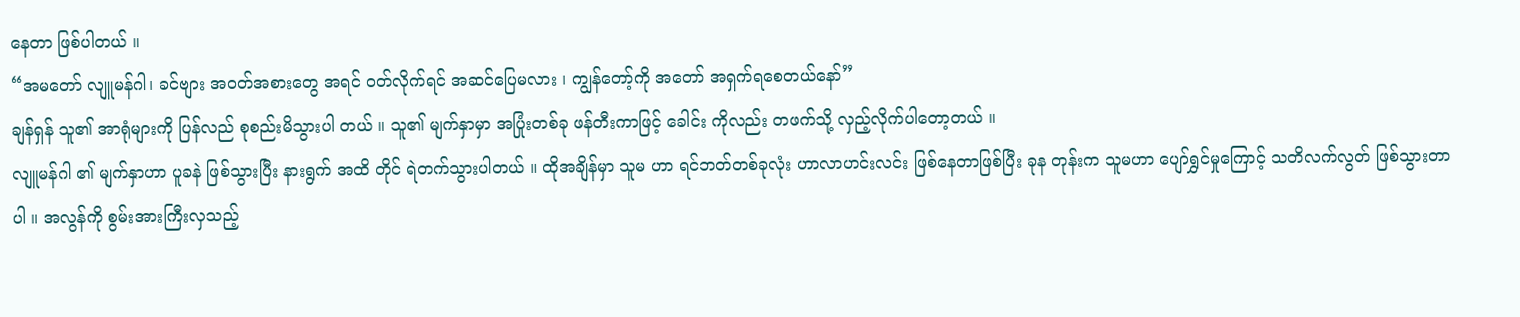နေတာ ဖြစ်ပါတယ် ။
“အမတော် လျူမန်ဂါ၊ ခင်ဗျား အ၀တ်အစားတွေ အရင် ၀တ်လိုက်ရင် အဆင်ပြေမလား ၊ ကျွန်တော့်ကို အတော် အရှက်ရစေတယ်နော်”
ချန်ရှန် သူ၏ အာရုံများကို ပြန်လည် စုစည်းမိသွားပါ တယ် ။ သူ၏ မျက်နှာမှာ အပြုံးတစ်ခု ဖန်တီးကာဖြင့် ခေါင်း ကိုလည်း တဖက်သို့ လှည့်လိုက်ပါတော့တယ် ။
လျူမန်ဂါ ၏ မျက်နှာဟာ ပူခနဲ ဖြစ်သွားပြီး နားရွက် အထိ တိုင် ရဲတက်သွားပါတယ် ။ ထိုအချိန်မှာ သူမ ဟာ ရင်ဘတ်တစ်ခုလုံး ဟာလာဟင်းလင်း ဖြစ်နေတာဖြစ်ပြီး ခုန တုန်းက သူမဟာ ပျော်ရွှင်မှုကြောင့် သတိလက်လွတ် ဖြစ်သွားတာပါ ။ အလွန်ကို စွမ်းအားကြီးလှသည့်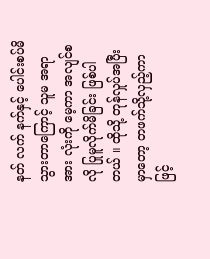နတ် လက် နက်နှင့် ပေါင်းစပ်မိသွားတာကြောင့် သူမ အရာအား လုံးကို မေ့ကာ အလျင်စလို ပြုမူလိုက်မိခြင်း ဖြစ်ပါတယ် ။ ထိုသို့ တုန်လှုပ်အပြီးမှာတော့ တဖက်သို့လှည့်ကာဖြင့်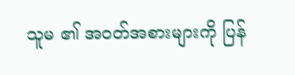သူမ ၏ အ၀တ်အစားများကို ပြန်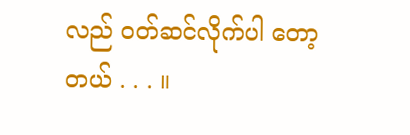လည် ၀တ်ဆင်လိုက်ပါ တော့တယ် . . . ။